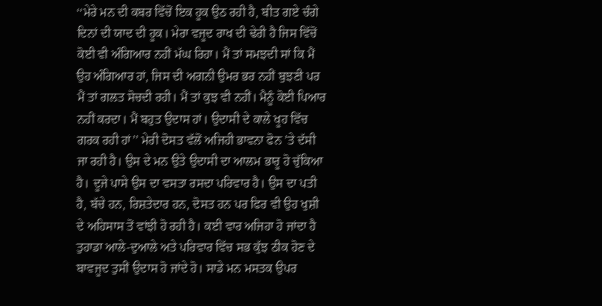‘‘ਮੇਰੇ ਮਨ ਦੀ ਕਬਰ ਵਿੱਚੋਂ ਇਕ ਹੂਕ ਉਠ ਰਹੀ ਹੈ, ਬੀਤ ਗਏ ਚੰਗੇ ਦਿਨਾਂ ਦੀ ਯਾਦ ਦੀ ਹੂਕ। ਮੇਰਾ ਵਜੂਦ ਰਾਖ ਦੀ ਢੇਰੀ ਹੈ ਜਿਸ ਵਿੱਚੋਂ ਕੋਈ ਵੀ ਅੰਗਿਆਰ ਨਹੀਂ ਮੱਘ ਰਿਹਾ। ਮੈਂ ਤਾਂ ਸਮਝਦੀ ਸਾਂ ਕਿ ਮੈਂ ਉਹ ਅੰਗਿਆਰ ਹਾਂ, ਜਿਸ ਦੀ ਅਗਨੀ ਉਮਰ ਭਰ ਨਹੀਂ ਬੁਝਣੀ ਪਰ ਮੈਂ ਤਾਂ ਗਲਤ ਸੋਚਦੀ ਰਹੀ। ਮੈਂ ਤਾਂ ਕੁਝ ਵੀ ਨਹੀਂ। ਮੈਨੂੰ ਕੋਈ ਪਿਆਰ ਨਹੀਂ ਕਰਦਾ। ਮੈਂ ਬਹੁਤ ਉਦਾਸ ਹਾਂ। ਉਦਾਸੀ ਦੇ ਕਾਲੇ ਖੂਹ ਵਿੱਚ ਗਰਕ ਰਹੀ ਹਾਂ’’ ਮੇਰੀ ਦੋਸਤ ਵੱਲੋਂ ਅਜਿਹੀ ਭਾਵਨਾ ਫੋਨ ’ਤੇ ਦੱਸੀ ਜਾ ਰਹੀ ਹੈ। ਉਸ ਦੇ ਮਨ ਉਤੇ ਉਦਾਸੀ ਦਾ ਆਲਮ ਭਾਰੂ ਹੋ ਚੁੱਕਿਆ ਹੈ। ਦੂਜੇ ਪਾਸੇ ਉਸ ਦਾ ਵਸਤਾ ਰਸਦਾ ਪਰਿਵਾਰ ਹੈ। ਉਸ ਦਾ ਪਤੀ ਹੈ, ਬੱਚੇ ਹਨ, ਰਿਸ਼ਤੇਦਾਰ ਹਨ, ਦੋਸਤ ਹਨ ਪਰ ਫਿਰ ਵੀ ਉਹ ਖੁਸ਼ੀ ਦੇ ਅਹਿਸਾਸ ਤੋਂ ਵਾਂਝੀ ਹੋ ਰਹੀ ਹੈ। ਕਈ ਵਾਰ ਅਜਿਹਾ ਹੋ ਜਾਂਦਾ ਹੈ ਤੁਹਾਡਾ ਆਲੇ-ਦੁਆਲੇ ਅਤੇ ਪਰਿਵਾਰ ਵਿੱਚ ਸਭ ਕੁੱਝ ਠੀਕ ਹੋਣ ਦੇ ਬਾਵਜੂਦ ਤੁਸੀਂ ਉਦਾਸ ਹੋ ਜਾਂਦੇ ਹੋ। ਸਾਡੇ ਮਨ ਮਸਤਕ ਉਪਰ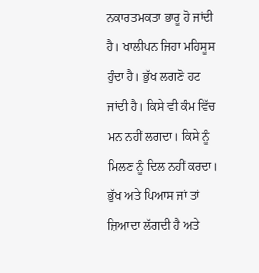ਨਕਾਰਤਮਕਤਾ ਭਾਰੂ ਹੋ ਜਾਂਦੀ ਹੈ। ਖਾਲੀਪਨ ਜਿਹਾ ਮਹਿਸੂਸ ਹੁੰਦਾ ਹੈ। ਭੁੱਖ ਲਗਣੋ ਹਟ ਜਾਂਦੀ ਹੈ। ਕਿਸੇ ਵੀ ਕੰਮ ਵਿੱਚ ਮਨ ਨਹੀਂ ਲਗਦਾ। ਕਿਸੇ ਨੂੰ ਮਿਲਣ ਨੂੰ ਦਿਲ ਨਹੀਂ ਕਰਦਾ। ਭੁੱਖ ਅਤੇ ਪਿਆਸ ਜਾਂ ਤਾਂ ਜ਼ਿਆਦਾ ਲੱਗਦੀ ਹੈ ਅਤੇ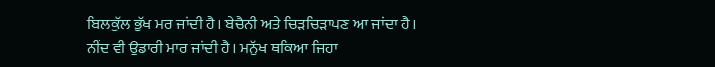ਬਿਲਕੁੱਲ ਭੁੱਖ ਮਰ ਜਾਂਦੀ ਹੈ। ਬੇਚੈਨੀ ਅਤੇ ਚਿੜਚਿੜਾਪਣ ਆ ਜਾਂਦਾ ਹੈ। ਨੀਂਦ ਵੀ ਉਡਾਰੀ ਮਾਰ ਜਾਂਦੀ ਹੈ। ਮਨੁੱਖ ਥਕਿਆ ਜਿਹਾ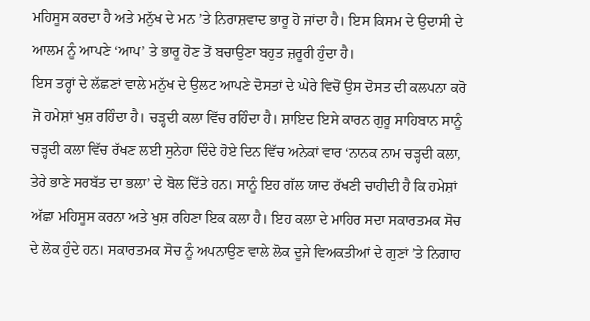ਮਹਿਸੂਸ ਕਰਦਾ ਹੈ ਅਤੇ ਮਨੁੱਖ ਦੇ ਮਨ ’ਤੇ ਨਿਰਾਸ਼ਵਾਦ ਭਾਰੂ ਹੋ ਜਾਂਦਾ ਹੈ। ਇਸ ਕਿਸਮ ਦੇ ਉਦਾਸੀ ਦੇ ਆਲਮ ਨੂੰ ਆਪਣੇ ‘ਆਪ’ ਤੇ ਭਾਰੂ ਹੋਣ ਤੋਂ ਬਚਾਉਣਾ ਬਹੁਤ ਜ਼ਰੂਰੀ ਹੁੰਦਾ ਹੈ।
ਇਸ ਤਰ੍ਹਾਂ ਦੇ ਲੱਛਣਾਂ ਵਾਲੇ ਮਨੁੱਖ ਦੇ ਉਲਟ ਆਪਣੇ ਦੋਸਤਾਂ ਦੇ ਘੇਰੇ ਵਿਚੋਂ ਉਸ ਦੋਸਤ ਦੀ ਕਲਪਨਾ ਕਰੋ ਜੋ ਹਮੇਸ਼ਾਂ ਖੁਸ਼ ਰਹਿੰਦਾ ਹੈ। ਚੜ੍ਹਦੀ ਕਲਾ ਵਿੱਚ ਰਹਿੰਦਾ ਹੈ। ਸ਼ਾਇਦ ਇਸੇ ਕਾਰਨ ਗੁਰੂ ਸਾਹਿਬਾਨ ਸਾਨੂੰ ਚੜ੍ਹਦੀ ਕਲਾ ਵਿੱਚ ਰੱਖਣ ਲਈ ਸੁਨੇਹਾ ਦਿੰਦੇ ਹੋਏ ਦਿਨ ਵਿੱਚ ਅਨੇਕਾਂ ਵਾਰ ‘ਨਾਨਕ ਨਾਮ ਚੜ੍ਹਦੀ ਕਲਾ, ਤੇਰੇ ਭਾਣੇ ਸਰਬੱਤ ਦਾ ਭਲਾ’ ਦੇ ਬੋਲ ਦਿੱਤੇ ਹਨ। ਸਾਨੂੰ ਇਹ ਗੱਲ ਯਾਦ ਰੱਖਣੀ ਚਾਹੀਦੀ ਹੈ ਕਿ ਹਮੇਸ਼ਾਂ ਅੱਛਾ ਮਹਿਸੂਸ ਕਰਨਾ ਅਤੇ ਖੁਸ਼ ਰਹਿਣਾ ਇਕ ਕਲਾ ਹੈ। ਇਹ ਕਲਾ ਦੇ ਮਾਹਿਰ ਸਦਾ ਸਕਾਰਤਮਕ ਸੋਚ ਦੇ ਲੋਕ ਹੁੰਦੇ ਹਨ। ਸਕਾਰਤਮਕ ਸੋਚ ਨੂੰ ਅਪਨਾਉਣ ਵਾਲੇ ਲੋਕ ਦੂਜੇ ਵਿਅਕਤੀਆਂ ਦੇ ਗੁਣਾਂ ’ਤੇ ਨਿਗਾਹ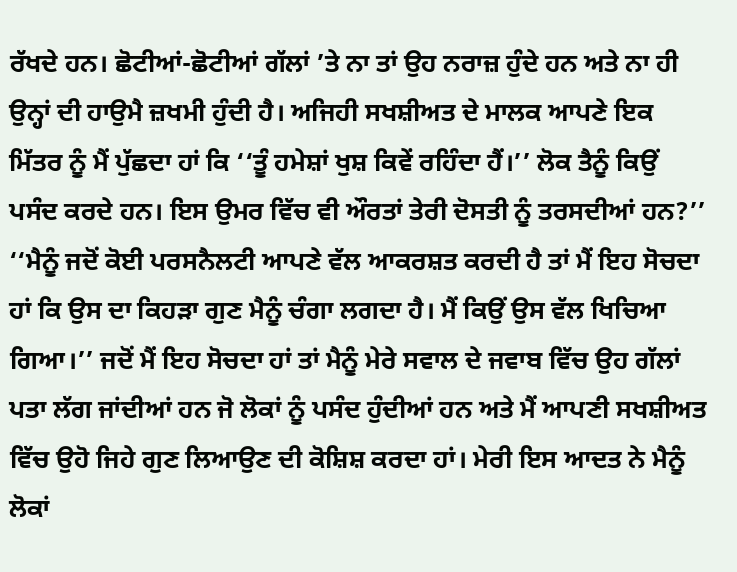ਰੱਖਦੇ ਹਨ। ਛੋਟੀਆਂ-ਛੋਟੀਆਂ ਗੱਲਾਂ ’ਤੇ ਨਾ ਤਾਂ ਉਹ ਨਰਾਜ਼ ਹੁੰਦੇ ਹਨ ਅਤੇ ਨਾ ਹੀ ਉਨ੍ਹਾਂ ਦੀ ਹਾਉਮੈ ਜ਼ਖਮੀ ਹੁੰਦੀ ਹੈ। ਅਜਿਹੀ ਸਖਸ਼ੀਅਤ ਦੇ ਮਾਲਕ ਆਪਣੇ ਇਕ ਮਿੱਤਰ ਨੂੰ ਮੈਂ ਪੁੱਛਦਾ ਹਾਂ ਕਿ ‘‘ਤੂੰ ਹਮੇਸ਼ਾਂ ਖੁਸ਼ ਕਿਵੇਂ ਰਹਿੰਦਾ ਹੈਂ।’’ ਲੋਕ ਤੈਨੂੰ ਕਿਉਂ ਪਸੰਦ ਕਰਦੇ ਹਨ। ਇਸ ਉਮਰ ਵਿੱਚ ਵੀ ਔਰਤਾਂ ਤੇਰੀ ਦੋਸਤੀ ਨੂੰ ਤਰਸਦੀਆਂ ਹਨ?’’
‘‘ਮੈਨੂੰ ਜਦੋਂ ਕੋਈ ਪਰਸਨੈਲਟੀ ਆਪਣੇ ਵੱਲ ਆਕਰਸ਼ਤ ਕਰਦੀ ਹੈ ਤਾਂ ਮੈਂ ਇਹ ਸੋਚਦਾ ਹਾਂ ਕਿ ਉਸ ਦਾ ਕਿਹੜਾ ਗੁਣ ਮੈਨੂੰ ਚੰਗਾ ਲਗਦਾ ਹੈ। ਮੈਂ ਕਿਉਂ ਉਸ ਵੱਲ ਖਿਚਿਆ ਗਿਆ।’’ ਜਦੋਂ ਮੈਂ ਇਹ ਸੋਚਦਾ ਹਾਂ ਤਾਂ ਮੈਨੂੰ ਮੇਰੇ ਸਵਾਲ ਦੇ ਜਵਾਬ ਵਿੱਚ ਉਹ ਗੱਲਾਂ ਪਤਾ ਲੱਗ ਜਾਂਦੀਆਂ ਹਨ ਜੋ ਲੋਕਾਂ ਨੂੰ ਪਸੰਦ ਹੁੰਦੀਆਂ ਹਨ ਅਤੇ ਮੈਂ ਆਪਣੀ ਸਖਸ਼ੀਅਤ ਵਿੱਚ ਉਹੋ ਜਿਹੇ ਗੁਣ ਲਿਆਉਣ ਦੀ ਕੋਸ਼ਿਸ਼ ਕਰਦਾ ਹਾਂ। ਮੇਰੀ ਇਸ ਆਦਤ ਨੇ ਮੈਨੂੰ ਲੋਕਾਂ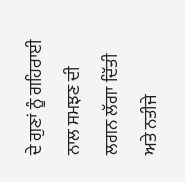ਦੇ ਗੁਣਾਂ ਨੂੰ ਗਹਿਰਾਈ ਨਾਲ ਸਮਝਣ ਦੀ ਲਗਨ ਲੱਗਾ ਦਿੱਤੀ ਅਤੇ ਨਤੀਜੇ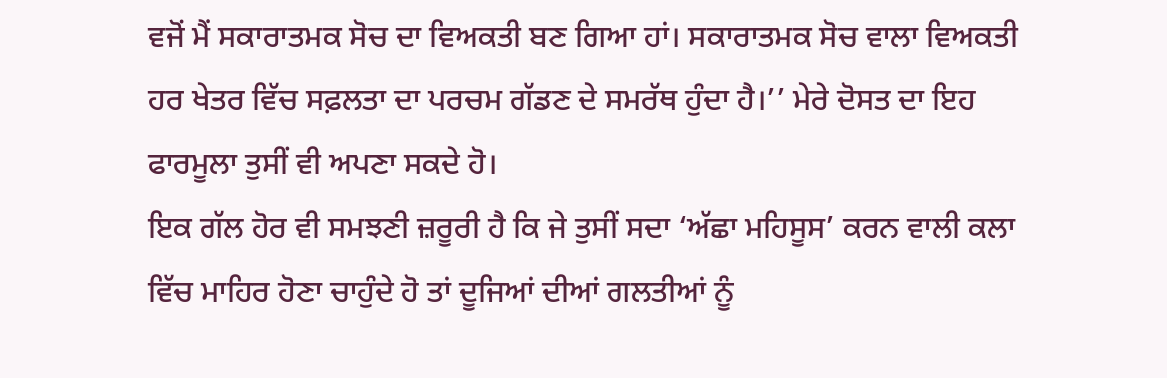ਵਜੋਂ ਮੈਂ ਸਕਾਰਾਤਮਕ ਸੋਚ ਦਾ ਵਿਅਕਤੀ ਬਣ ਗਿਆ ਹਾਂ। ਸਕਾਰਾਤਮਕ ਸੋਚ ਵਾਲਾ ਵਿਅਕਤੀ ਹਰ ਖੇਤਰ ਵਿੱਚ ਸਫ਼ਲਤਾ ਦਾ ਪਰਚਮ ਗੱਡਣ ਦੇ ਸਮਰੱਥ ਹੁੰਦਾ ਹੈ।’’ ਮੇਰੇ ਦੋਸਤ ਦਾ ਇਹ ਫਾਰਮੂਲਾ ਤੁਸੀਂ ਵੀ ਅਪਣਾ ਸਕਦੇ ਹੋ।
ਇਕ ਗੱਲ ਹੋਰ ਵੀ ਸਮਝਣੀ ਜ਼ਰੂਰੀ ਹੈ ਕਿ ਜੇ ਤੁਸੀਂ ਸਦਾ ‘ਅੱਛਾ ਮਹਿਸੂਸ’ ਕਰਨ ਵਾਲੀ ਕਲਾ ਵਿੱਚ ਮਾਹਿਰ ਹੋਣਾ ਚਾਹੁੰਦੇ ਹੋ ਤਾਂ ਦੂਜਿਆਂ ਦੀਆਂ ਗਲਤੀਆਂ ਨੂੰ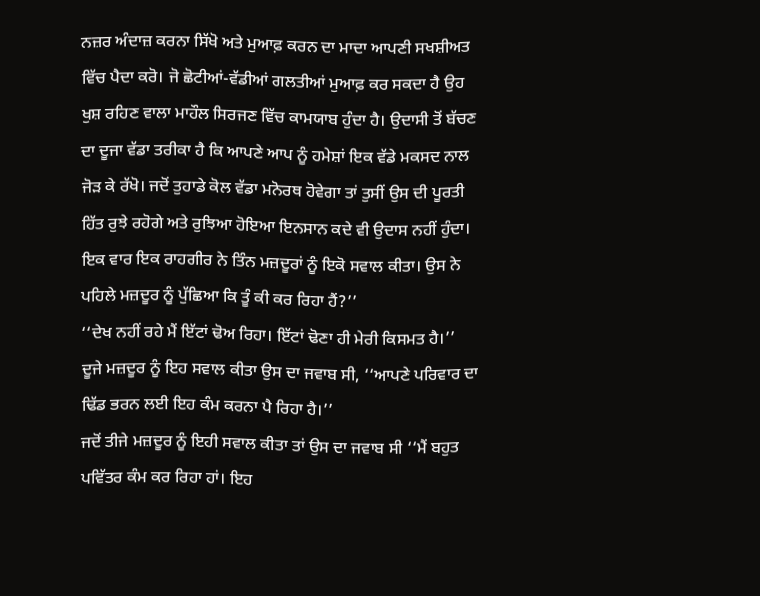ਨਜ਼ਰ ਅੰਦਾਜ਼ ਕਰਨਾ ਸਿੱਖੋ ਅਤੇ ਮੁਆਫ਼ ਕਰਨ ਦਾ ਮਾਦਾ ਆਪਣੀ ਸਖਸ਼ੀਅਤ ਵਿੱਚ ਪੈਦਾ ਕਰੋ। ਜੋ ਛੋਟੀਆਂ-ਵੱਡੀਆਂ ਗਲਤੀਆਂ ਮੁਆਫ਼ ਕਰ ਸਕਦਾ ਹੈ ਉਹ ਖੁਸ਼ ਰਹਿਣ ਵਾਲਾ ਮਾਹੌਲ ਸਿਰਜਣ ਵਿੱਚ ਕਾਮਯਾਬ ਹੁੰਦਾ ਹੈ। ਉਦਾਸੀ ਤੋਂ ਬੱਚਣ ਦਾ ਦੂਜਾ ਵੱਡਾ ਤਰੀਕਾ ਹੈ ਕਿ ਆਪਣੇ ਆਪ ਨੂੰ ਹਮੇਸ਼ਾਂ ਇਕ ਵੱਡੇ ਮਕਸਦ ਨਾਲ ਜੋੜ ਕੇ ਰੱਖੋ। ਜਦੋਂ ਤੁਹਾਡੇ ਕੋਲ ਵੱਡਾ ਮਨੋਰਥ ਹੋਵੇਗਾ ਤਾਂ ਤੁਸੀਂ ਉਸ ਦੀ ਪੂਰਤੀ ਹਿੱਤ ਰੁਝੇ ਰਹੋਗੇ ਅਤੇ ਰੁਝਿਆ ਹੋਇਆ ਇਨਸਾਨ ਕਦੇ ਵੀ ਉਦਾਸ ਨਹੀਂ ਹੁੰਦਾ। ਇਕ ਵਾਰ ਇਕ ਰਾਹਗੀਰ ਨੇ ਤਿੰਨ ਮਜ਼ਦੂਰਾਂ ਨੂੰ ਇਕੋ ਸਵਾਲ ਕੀਤਾ। ਉਸ ਨੇ ਪਹਿਲੇ ਮਜ਼ਦੂਰ ਨੂੰ ਪੁੱਛਿਆ ਕਿ ਤੂੰ ਕੀ ਕਰ ਰਿਹਾ ਹੈਂ?’’
‘‘ਦੇਖ ਨਹੀਂ ਰਹੇ ਮੈਂ ਇੱਟਾਂ ਢੋਅ ਰਿਹਾ। ਇੱਟਾਂ ਢੋਣਾ ਹੀ ਮੇਰੀ ਕਿਸਮਤ ਹੈ।’’
ਦੂਜੇ ਮਜ਼ਦੂਰ ਨੂੰ ਇਹ ਸਵਾਲ ਕੀਤਾ ਉਸ ਦਾ ਜਵਾਬ ਸੀ, ‘‘ਆਪਣੇ ਪਰਿਵਾਰ ਦਾ ਢਿੱਡ ਭਰਨ ਲਈ ਇਹ ਕੰਮ ਕਰਨਾ ਪੈ ਰਿਹਾ ਹੈ।’’
ਜਦੋਂ ਤੀਜੇ ਮਜ਼ਦੂਰ ਨੂੰ ਇਹੀ ਸਵਾਲ ਕੀਤਾ ਤਾਂ ਉਸ ਦਾ ਜਵਾਬ ਸੀ ‘‘ਮੈਂ ਬਹੁਤ ਪਵਿੱਤਰ ਕੰਮ ਕਰ ਰਿਹਾ ਹਾਂ। ਇਹ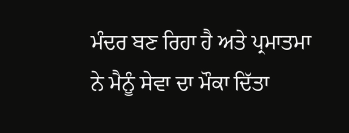ਮੰਦਰ ਬਣ ਰਿਹਾ ਹੈ ਅਤੇ ਪ੍ਰਮਾਤਮਾ ਨੇ ਮੈਨੂੰ ਸੇਵਾ ਦਾ ਮੌਕਾ ਦਿੱਤਾ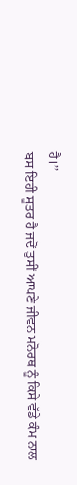ਹੈ।’’
ਬਸ ਇਹੀ ਸੂਤਰ ਹੈ ਜਦੋਂ ਤੁਸੀਂ ਆਪਣੇ ਜੀਵਨ ਮਨੋਰਥ ਨੂੰ ਕਿਸੇ ਵੱਡੇ ਕੰਮ ਨਾਲ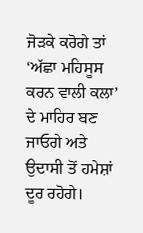ਜੋੜਕੇ ਕਰੋਗੇ ਤਾਂ ‘ਅੱਛਾ ਮਹਿਸੂਸ ਕਰਨ ਵਾਲੀ ਕਲਾ’ ਦੇ ਮਾਹਿਰ ਬਣ ਜਾਓਗੇ ਅਤੇ ਉਦਾਸੀ ਤੋਂ ਹਮੇਸ਼ਾਂ ਦੂਰ ਰਹੋਗੇ।